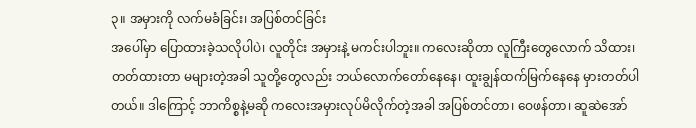၃။ အမှားကို လက်မခံခြင်း၊ အပြစ်တင်ခြင်း
အပေါ်မှာ ပြောထားခဲ့သလိုပါပဲ၊ လူတိုင်း အမှားနဲ့ မကင်းပါဘူး။ ကလေးဆိုတာ လူကြီးတွေလောက် သိထား၊ တတ်ထားတာ မများတဲ့အခါ သူတို့တွေလည်း ဘယ်လောက်တော်နေနေ၊ ထူးချွန်ထက်မြက်နေနေ မှားတတ်ပါတယ်။ ဒါကြောင့် ဘာကိစ္စနဲ့မဆို ကလေးအမှားလုပ်မိလိုက်တဲ့အခါ အပြစ်တင်တာ၊ ဝေဖန်တာ၊ ဆူဆဲအော်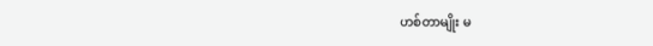ဟစ်တာမျိုး မ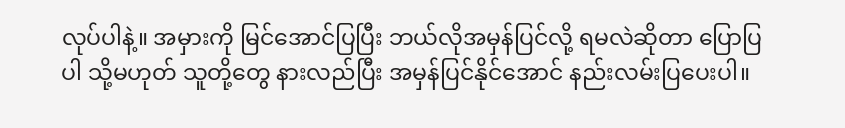လုပ်ပါနဲ့။ အမှားကို မြင်အောင်ပြပြီး ဘယ်လိုအမှန်ပြင်လို့ ရမလဲဆိုတာ ပြောပြပါ သို့မဟုတ် သူတို့တွေ နားလည်ပြီး အမှန်ပြင်နိုင်အောင် နည်းလမ်းပြပေးပါ။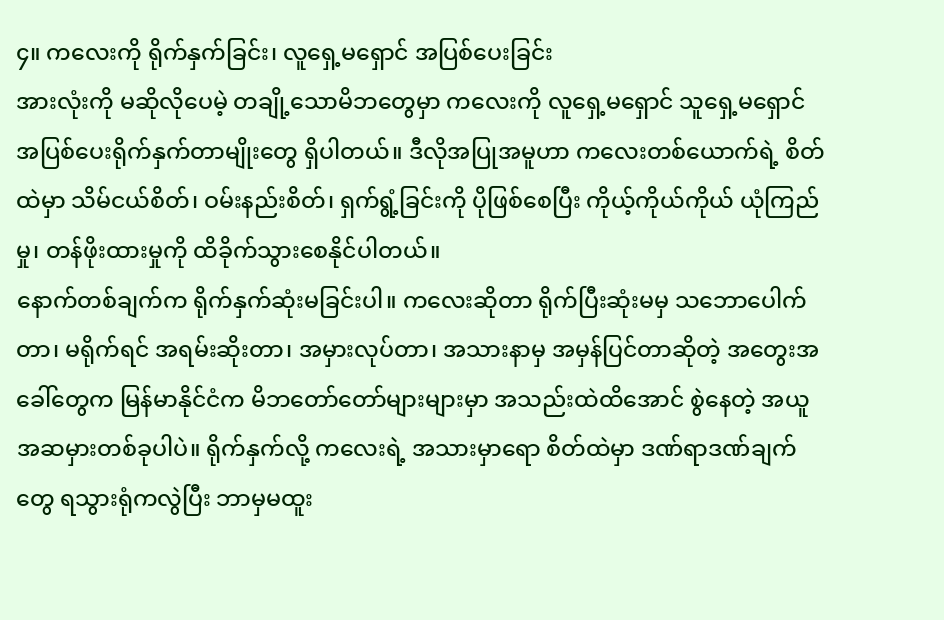၄။ ကလေးကို ရိုက်နှက်ခြင်း၊ လူရှေ့မရှောင် အပြစ်ပေးခြင်း
အားလုံးကို မဆိုလိုပေမဲ့ တချို့သောမိဘတွေမှာ ကလေးကို လူရှေ့မရှောင် သူရှေ့မရှောင် အပြစ်ပေးရိုက်နှက်တာမျိုးတွေ ရှိပါတယ်။ ဒီလိုအပြုအမူဟာ ကလေးတစ်ယောက်ရဲ့ စိတ်ထဲမှာ သိမ်ငယ်စိတ်၊ ဝမ်းနည်းစိတ်၊ ရှက်ရွံ့ခြင်းကို ပိုဖြစ်စေပြီး ကိုယ့်ကိုယ်ကိုယ် ယုံကြည်မှု၊ တန်ဖိုးထားမှုကို ထိခိုက်သွားစေနိုင်ပါတယ်။
နောက်တစ်ချက်က ရိုက်နှက်ဆုံးမခြင်းပါ။ ကလေးဆိုတာ ရိုက်ပြီးဆုံးမမှ သဘောပေါက်တာ၊ မရိုက်ရင် အရမ်းဆိုးတာ၊ အမှားလုပ်တာ၊ အသားနာမှ အမှန်ပြင်တာဆိုတဲ့ အတွေးအခေါ်တွေက မြန်မာနိုင်ငံက မိဘတော်တော်များများမှာ အသည်းထဲထိအောင် စွဲနေတဲ့ အယူအဆမှားတစ်ခုပါပဲ။ ရိုက်နှက်လို့ ကလေးရဲ့ အသားမှာရော စိတ်ထဲမှာ ဒဏ်ရာဒဏ်ချက်တွေ ရသွားရုံကလွဲပြီး ဘာမှမထူး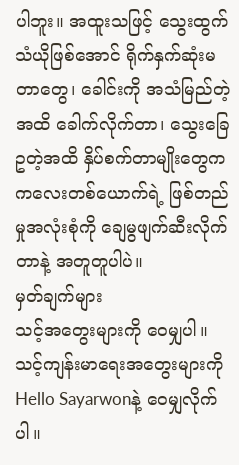ပါဘူး။ အထူးသဖြင့် သွေးထွက်သံယိုဖြစ်အောင် ရိုက်နှက်ဆုံးမတာတွေ၊ ခေါင်းကို အသံမြည်တဲ့အထိ ခေါက်လိုက်တာ၊ သွေးခြေဥတဲ့အထိ နှိပ်စက်တာမျိုးတွေက ကလေးတစ်ယောက်ရဲ့ ဖြစ်တည်မှုအလုံးစုံကို ချေမွဖျက်ဆီးလိုက်တာနဲ့ အတူတူပါပဲ။
မှတ်ချက်များ
သင့်အတွေးများကို ဝေမျှပါ။
သင့်ကျန်းမာရေးအတွေးများကို Hello Sayarwonနဲ့ ဝေမျှလိုက်ပါ။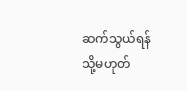ဆက်သွယ်ရန် သို့မဟုတ်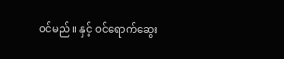ဝင်မည်။ နှင့် ဝင်ရောက်ဆွေး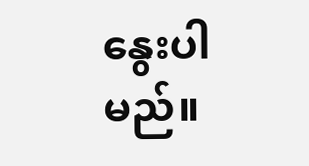နွေးပါမည်။